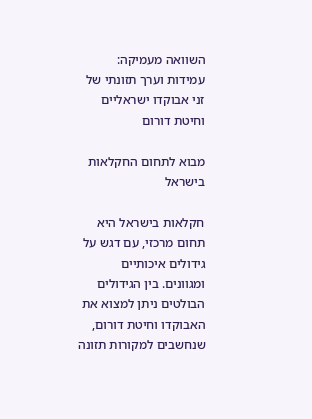השוואה מעמיקה: עמידות וערך תזונתי של זני אבוקדו ישראליים וחיטת דורום

מבוא לתחום החקלאות בישראל

חקלאות בישראל היא תחום מרכזי, עם דגש על גידולים איכותיים ומגוונים. בין הגידולים הבולטים ניתן למצוא את האבוקדו וחיטת דורום, שנחשבים למקורות תזונה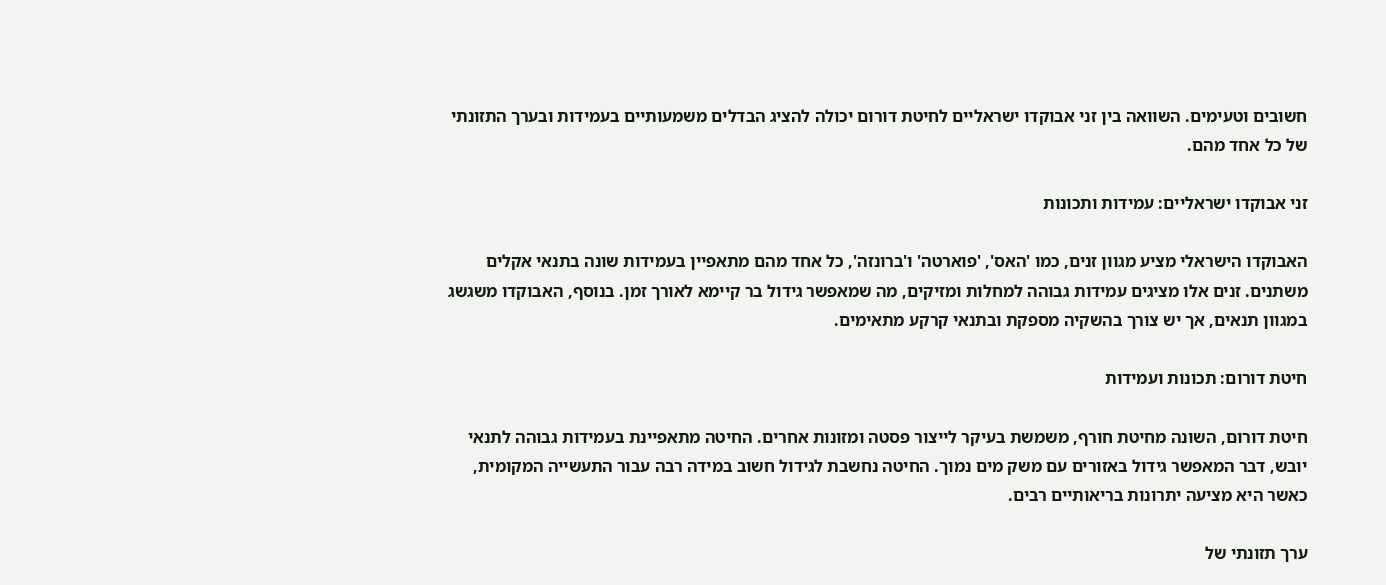חשובים וטעימים. השוואה בין זני אבוקדו ישראליים לחיטת דורום יכולה להציג הבדלים משמעותיים בעמידות ובערך התזונתי של כל אחד מהם.

זני אבוקדו ישראליים: עמידות ותכונות

האבוקדו הישראלי מציע מגוון זנים, כמו 'האס', 'פוארטה' ו'ברונזה', כל אחד מהם מתאפיין בעמידות שונה בתנאי אקלים משתנים. זנים אלו מציגים עמידות גבוהה למחלות ומזיקים, מה שמאפשר גידול בר קיימא לאורך זמן. בנוסף, האבוקדו משגשג במגוון תנאים, אך יש צורך בהשקיה מספקת ובתנאי קרקע מתאימים.

חיטת דורום: תכונות ועמידות

חיטת דורום, השונה מחיטת חורף, משמשת בעיקר לייצור פסטה ומזונות אחרים. החיטה מתאפיינת בעמידות גבוהה לתנאי יובש, דבר המאפשר גידול באזורים עם משק מים נמוך. החיטה נחשבת לגידול חשוב במידה רבה עבור התעשייה המקומית, כאשר היא מציעה יתרונות בריאותיים רבים.

ערך תזונתי של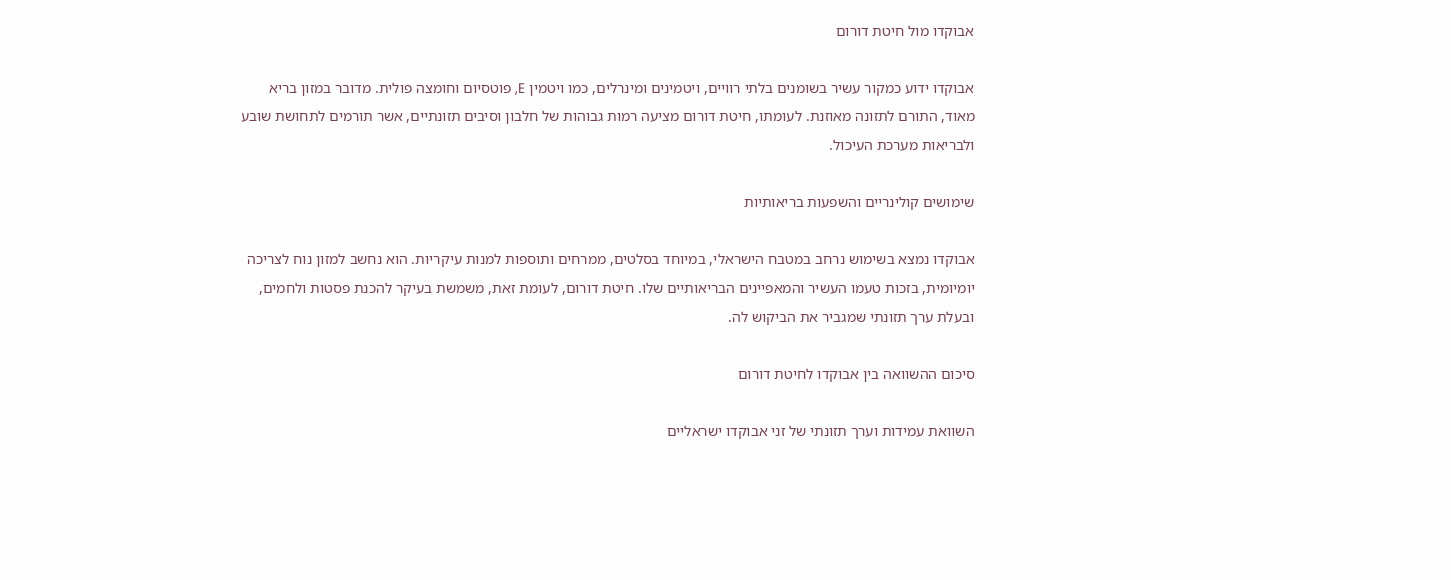אבוקדו מול חיטת דורום

אבוקדו ידוע כמקור עשיר בשומנים בלתי רוויים, ויטמינים ומינרלים, כמו ויטמין E, פוטסיום וחומצה פולית. מדובר במזון בריא מאוד, התורם לתזונה מאוזנת. לעומתו, חיטת דורום מציעה רמות גבוהות של חלבון וסיבים תזונתיים, אשר תורמים לתחושת שובע ולבריאות מערכת העיכול.

שימושים קולינריים והשפעות בריאותיות

אבוקדו נמצא בשימוש נרחב במטבח הישראלי, במיוחד בסלטים, ממרחים ותוספות למנות עיקריות. הוא נחשב למזון נוח לצריכה יומיומית, בזכות טעמו העשיר והמאפיינים הבריאותיים שלו. חיטת דורום, לעומת זאת, משמשת בעיקר להכנת פסטות ולחמים, ובעלת ערך תזונתי שמגביר את הביקוש לה.

סיכום ההשוואה בין אבוקדו לחיטת דורום

השוואת עמידות וערך תזונתי של זני אבוקדו ישראליים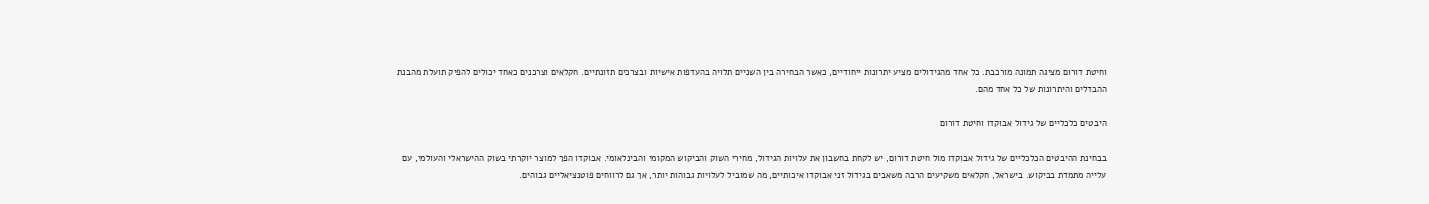וחיטת דורום מציגה תמונה מורכבת. כל אחד מהגידולים מציע יתרונות ייחודיים, כאשר הבחירה בין השניים תלויה בהעדפות אישיות ובצרכים תזונתיים. חקלאים וצרכנים כאחד יכולים להפיק תועלת מהבנת ההבדלים והיתרונות של כל אחד מהם.

היבטים כלכליים של גידול אבוקדו וחיטת דורום

בבחינת ההיבטים הכלכליים של גידול אבוקדו מול חיטת דורום, יש לקחת בחשבון את עלויות הגידול, מחירי השוק והביקוש המקומי והבינלאומי. אבוקדו הפך למוצר יוקרתי בשוק ההישראלי והעולמי, עם עלייה מתמדת בביקוש. בישראל, חקלאים משקיעים הרבה משאבים בגידול זני אבוקדו איכותיים, מה שמוביל לעלויות גבוהות יותר, אך גם לרווחים פוטנציאליים גבוהים.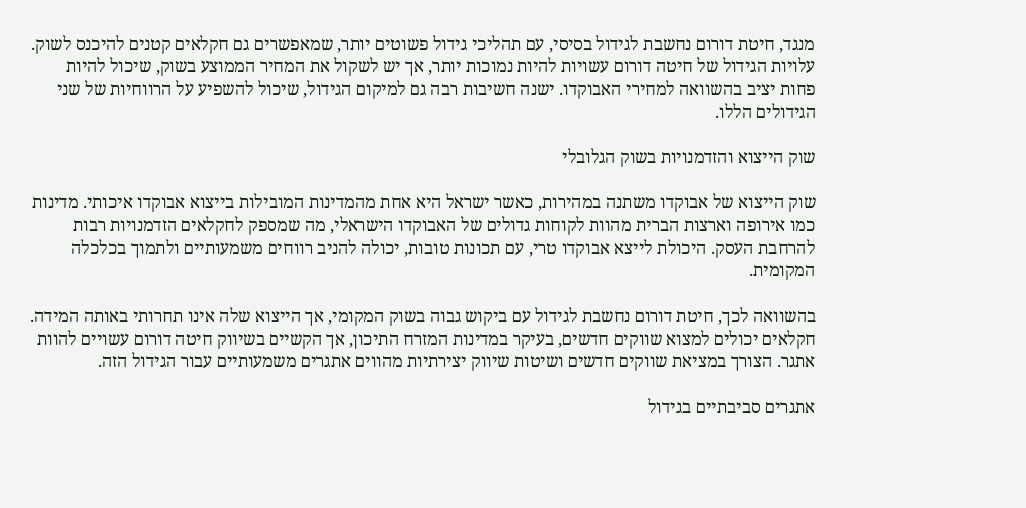מנגד, חיטת דורום נחשבת לגידול בסיסי, עם תהליכי גידול פשוטים יותר, שמאפשרים גם חקלאים קטנים להיכנס לשוק. עלויות הגידול של חיטה דורום עשויות להיות נמוכות יותר, אך יש לשקול את המחיר הממוצע בשוק, שיכול להיות פחות יציב בהשוואה למחירי האבוקדו. ישנה חשיבות רבה גם למיקום הגידול, שיכול להשפיע על הרווחיות של שני הגידולים הללו.

שוק הייצוא והזדמנויות בשוק הגלובלי

שוק הייצוא של אבוקדו משתנה במהירות, כאשר ישראל היא אחת מהמדינות המובילות בייצוא אבוקדו איכותי. מדינות כמו אירופה וארצות הברית מהוות לקוחות גדולים של האבוקדו הישראלי, מה שמספק לחקלאים הזדמנויות רבות להרחבת העסק. היכולת לייצא אבוקדו טרי, עם תכונות טובות, יכולה להניב רווחים משמעותיים ולתמוך בכלכלה המקומית.

בהשוואה לכך, חיטת דורום נחשבת לגידול עם ביקוש גבוה בשוק המקומי, אך הייצוא שלה אינו תחרותי באותה המידה. חקלאים יכולים למצוא שווקים חדשים, בעיקר במדינות המזרח התיכון, אך הקשיים בשיווק חיטה דורום עשויים להוות אתגר. הצורך במציאת שווקים חדשים ושיטות שיווק יצירתיות מהווים אתגרים משמעותיים עבור הגידול הזה.

אתגרים סביבתיים בגידול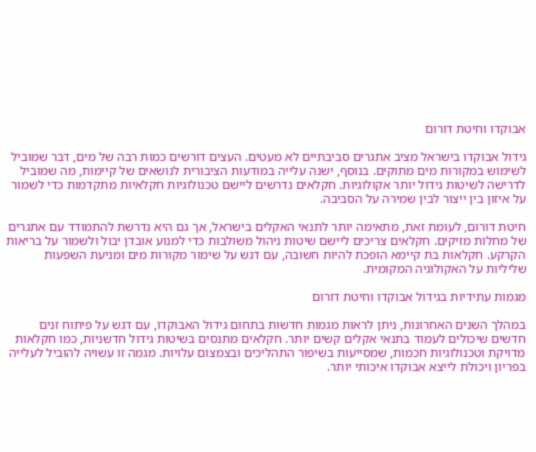אבוקדו וחיטת דורום

גידול אבוקדו בישראל מציב אתגרים סביבתיים לא מעטים. העצים דורשים כמות רבה של מים, דבר שמוביל לשימוש במקורות מים מתוקים. בנוסף, ישנה עלייה במודעות הציבורית לנושאים של קיימות, מה שמוביל לדרישה לשיטות גידול יותר אקולוגיות. חקלאים נדרשים ליישם טכנולוגיות חקלאיות מתקדמות כדי לשמור על איזון בין ייצור לבין שמירה על הסביבה.

חיטת דורום, לעומת זאת, מתאימה יותר לתנאי האקלים בישראל, אך גם היא נדרשת להתמודד עם אתגרים של מחלות מזיקים. חקלאים צריכים ליישם שיטות ניהול משולבות כדי למנוע אובדן יבול ולשמור על בריאות הקרקע. חקלאות בת קיימא הופכת להיות חשובה, עם דגש על שימור מקורות מים ומניעת השפעות שליליות על האקולוגיה המקומית.

מגמות עתידיות בגידול אבוקדו וחיטת דורום

במהלך השנים האחרונות, ניתן לראות מגמות חדשות בתחום גידול האבוקדו, עם דגש על פיתוח זנים חדשים שיכולים לעמוד בתנאי אקלים קשים יותר. חקלאים מתנסים בשיטות גידול חדשניות, כמו חקלאות מדויקת וטכנולוגיות חכמות, שמסייעות בשיפור התהליכים ובצמצום עלויות. מגמה זו עשויה להוביל לעלייה בפריון ויכולת לייצא אבוקדו איכותי יותר.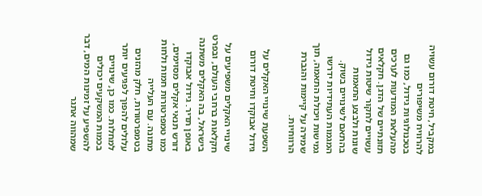במקביל, חיטת דורום עשויה להרוויח משיפורים בטכנולוגיות גידול, כמו גם מהעלאת המודעות לערכים תזונתיים של הדגן. חקלאים עשויים לחקור שיטות גידול שונות ולבצע התאמות בהתאם לשינויים בשוק. המגמות העתידיות ידרשו גמישות ויכולת התאמה, תוך שמירה על קיימות והגברת הרווחיות.

השפעת שינויי האקלים על גידול אבוקדו וחיטת דורום

שינויי האקלים משפיעים על חקלאות ברחבי העולם, ובפרט בישראל, בה האקלים משתנה באופן תדיר. גידול אבוקדו דורש תנאי אקלים מסוימים, כמו טמפרטורות חמות ולחות מתונה. עם העלייה בטמפרטורות, חלק מהזנים עלולים להפוך לפגיעים יותר למחלות. כמו כן, שינויים בכמות המשקעים יכולים להשפיע על זמינות המים, דבר שמהווה אתגר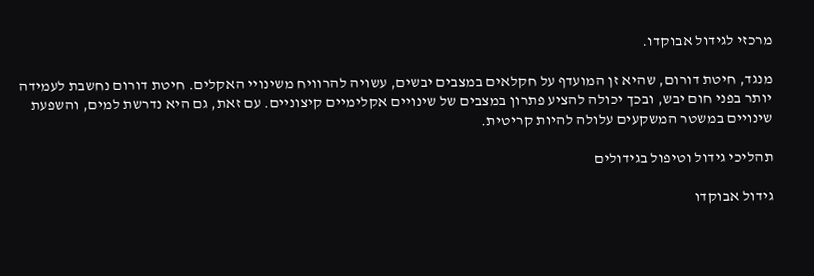מרכזי לגידול אבוקדו.

מנגד, חיטת דורום, שהיא זן המועדף על חקלאים במצבים יבשים, עשויה להרוויח משינויי האקלים. חיטת דורום נחשבת לעמידה יותר בפני חום יבש, ובכך יכולה להציע פתרון במצבים של שינויים אקלימיים קיצוניים. עם זאת, גם היא נדרשת למים, והשפעת שינויים במשטר המשקעים עלולה להיות קריטית.

תהליכי גידול וטיפול בגידולים

גידול אבוקדו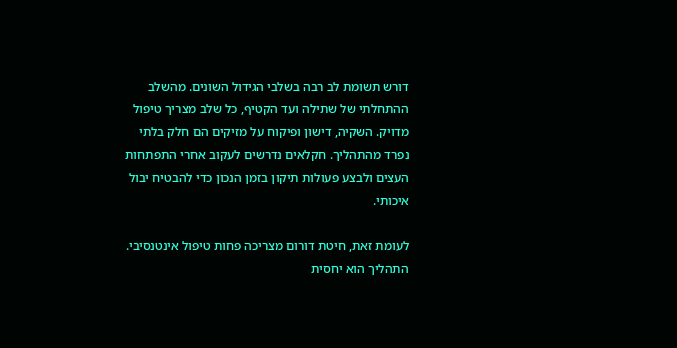דורש תשומת לב רבה בשלבי הגידול השונים. מהשלב ההתחלתי של שתילה ועד הקטיף, כל שלב מצריך טיפול מדויק. השקיה, דישון ופיקוח על מזיקים הם חלק בלתי נפרד מהתהליך. חקלאים נדרשים לעקוב אחרי התפתחות העצים ולבצע פעולות תיקון בזמן הנכון כדי להבטיח יבול איכותי.

לעומת זאת, חיטת דורום מצריכה פחות טיפול אינטנסיבי. התהליך הוא יחסית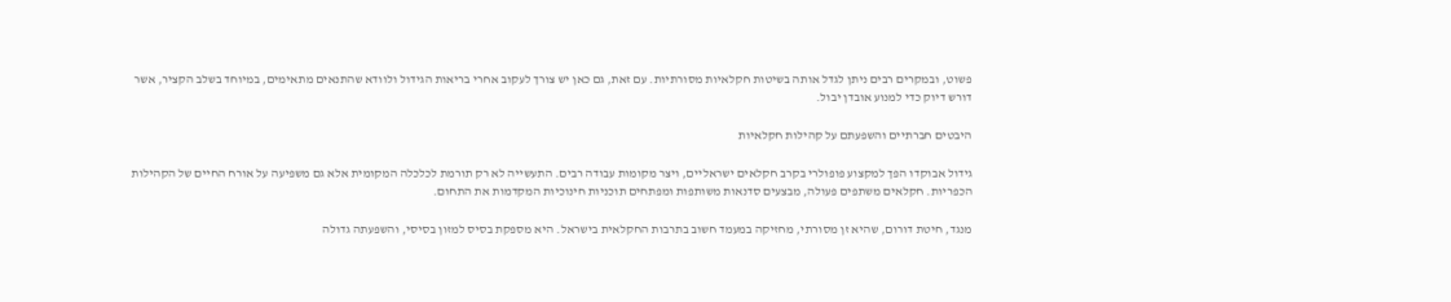פשוט, ובמקרים רבים ניתן לגדל אותה בשיטות חקלאיות מסורתיות. עם זאת, גם כאן יש צורך לעקוב אחרי בריאות הגידול ולוודא שהתנאים מתאימים, במיוחד בשלב הקציר, אשר דורש דיוק כדי למנוע אובדן יבול.

היבטים חברתיים והשפעתם על קהילות חקלאיות

גידול אבוקדו הפך למקצוע פופולרי בקרב חקלאים ישראליים, ויצר מקומות עבודה רבים. התעשייה לא רק תורמת לכלכלה המקומית אלא גם משפיעה על אורח החיים של הקהילות הכפריות. חקלאים משתפים פעולה, מבצעים סדנאות משותפות ומפתחים תוכניות חינוכיות המקדמות את התחום.

מנגד, חיטת דורום, שהיא זן מסורתי, מחזיקה במעמד חשוב בתרבות החקלאית בישראל. היא מספקת בסיס למזון בסיסי, והשפעתה גדולה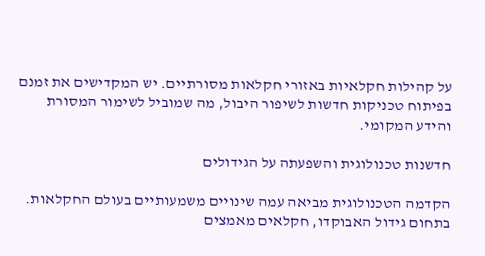על קהילות חקלאיות באזורי חקלאות מסורתיים. יש המקדישים את זמנם בפיתוח טכניקות חדשות לשיפור היבול, מה שמוביל לשימור המסורת והידע המקומי.

חדשנות טכנולוגית והשפעתה על הגידולים

הקדמה הטכנולוגית מביאה עמה שינויים משמעותיים בעולם החקלאות. בתחום גידול האבוקדו, חקלאים מאמצים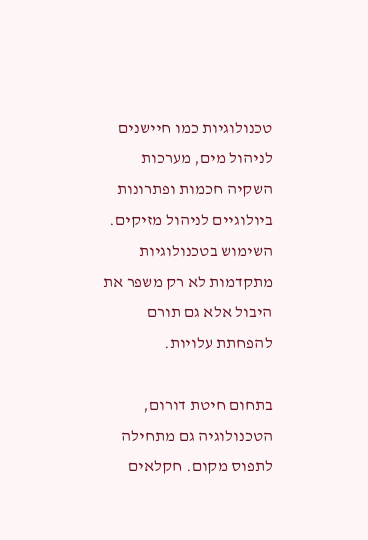טכנולוגיות כמו חיישנים לניהול מים, מערכות השקיה חכמות ופתרונות ביולוגיים לניהול מזיקים. השימוש בטכנולוגיות מתקדמות לא רק משפר את היבול אלא גם תורם להפחתת עלויות.

בתחום חיטת דורום, הטכנולוגיה גם מתחילה לתפוס מקום. חקלאים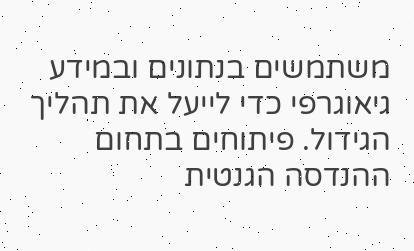משתמשים בנתונים ובמידע גיאוגרפי כדי לייעל את תהליך הגידול. פיתוחים בתחום ההנדסה הגנטית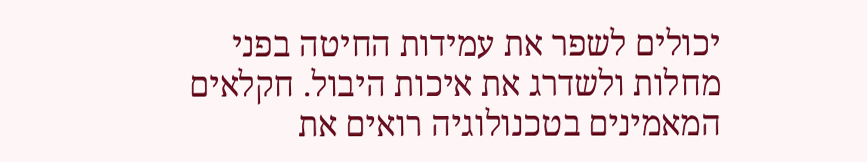יכולים לשפר את עמידות החיטה בפני מחלות ולשדרג את איכות היבול. חקלאים המאמינים בטכנולוגיה רואים את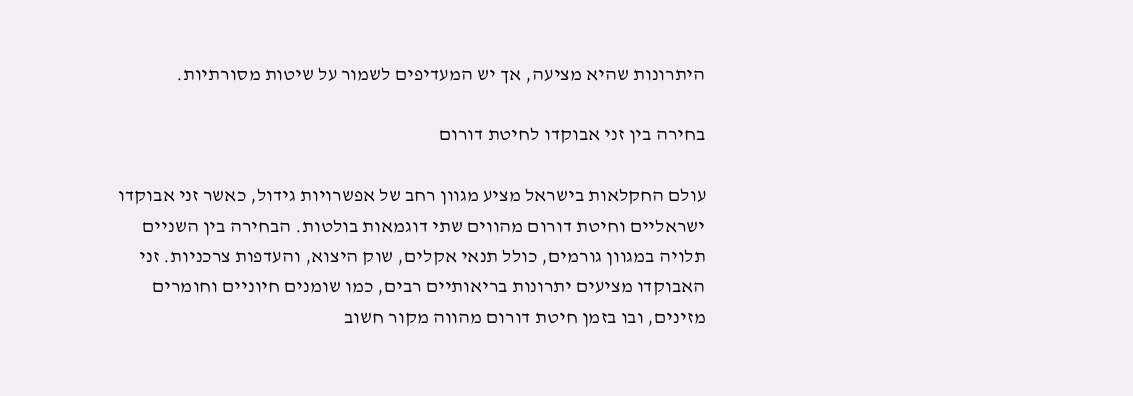היתרונות שהיא מציעה, אך יש המעדיפים לשמור על שיטות מסורתיות.

בחירה בין זני אבוקדו לחיטת דורום

עולם החקלאות בישראל מציע מגוון רחב של אפשרויות גידול, כאשר זני אבוקדו ישראליים וחיטת דורום מהווים שתי דוגמאות בולטות. הבחירה בין השניים תלויה במגוון גורמים, כולל תנאי אקלים, שוק היצוא, והעדפות צרכניות. זני האבוקדו מציעים יתרונות בריאותיים רבים, כמו שומנים חיוניים וחומרים מזינים, ובו בזמן חיטת דורום מהווה מקור חשוב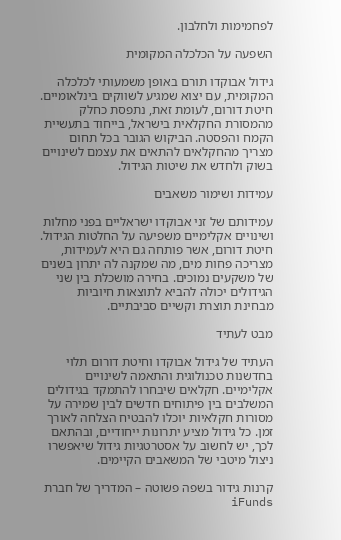לפחמימות ולחלבון.

השפעה על הכלכלה המקומית

גידול אבוקדו תורם באופן משמעותי לכלכלה המקומית, עם יצוא שמגיע לשווקים בינלאומיים. חיטת דורום, לעומת זאת, נתפסת כחלק מהמסורת החקלאית בישראל, בייחוד בתעשיית הקמח והפסטה. הביקוש הגובר בכל תחום מצריך מהחקלאים להתאים את עצמם לשינויים בשוק ולחדש את שיטות הגידול.

עמידות ושימור משאבים

עמידותם של זני אבוקדו ישראליים בפני מחלות ושינויים אקלימיים משפיעה על החלטות הגידול. חיטת דורום, אשר פותחה גם היא לעמידות, מצריכה פחות מים, מה שמקנה לה יתרון בשנים של משקעים נמוכים. בחירה מושכלת בין שני הגידולים יכולה להביא לתוצאות חיוביות מבחינת תוצרת וקשיים סביבתיים.

מבט לעתיד

העתיד של גידול אבוקדו וחיטת דורום תלוי בחדשנות טכנולוגית והתאמה לשינויים אקלימיים. חקלאים שיבחרו להתמקד בגידולים המשלבים בין פיתוחים חדשים לבין שמירה על מסורות חקלאיות יוכלו להבטיח הצלחה לאורך זמן. כל גידול מציע יתרונות ייחודיים, ובהתאם לכך, יש לחשוב על אסטרטגיות גידול שיאפשרו ניצול מיטבי של המשאבים הקיימים.

קרנות גידור בשפה פשוטה – המדריך של חברת iFunds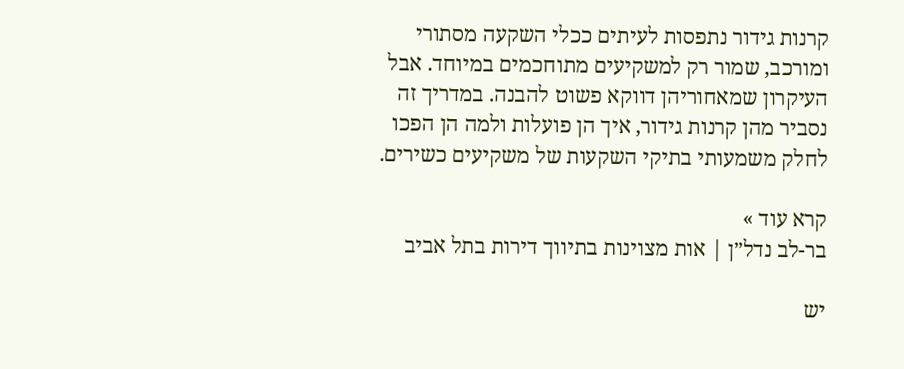קרנות גידור נתפסות לעיתים ככלי השקעה מסתורי ומורכב, שמור רק למשקיעים מתוחכמים במיוחד. אבל העיקרון שמאחוריהן דווקא פשוט להבנה. במדריך זה נסביר מהן קרנות גידור, איך הן פועלות ולמה הן הפכו לחלק משמעותי בתיקי השקעות של משקיעים כשירים.

קרא עוד »
בר-לב נדל״ן | אות מצוינות בתיווך דירות בתל אביב

יש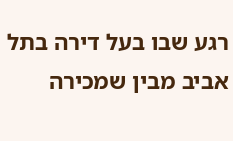רגע שבו בעל דירה בתל אביב מבין שמכירה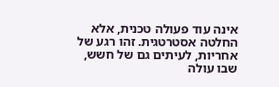אינה עוד פעולה טכנית, אלא החלטה אסטרטגית. זהו רגע של אחריות, לעיתים גם של חשש, שבו עולה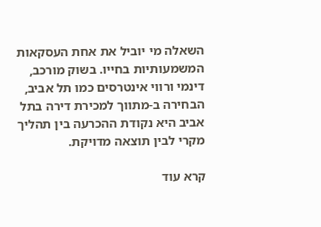השאלה מי יוביל את אחת העסקאות המשמעותיות בחייו. בשוק מורכב, דינמי ורווי אינטרסים כמו תל אביב, הבחירה ב-מתווך למכירת דירה בתל אביב היא נקודת ההכרעה בין תהליך מקרי לבין תוצאה מדויקת.

קרא עוד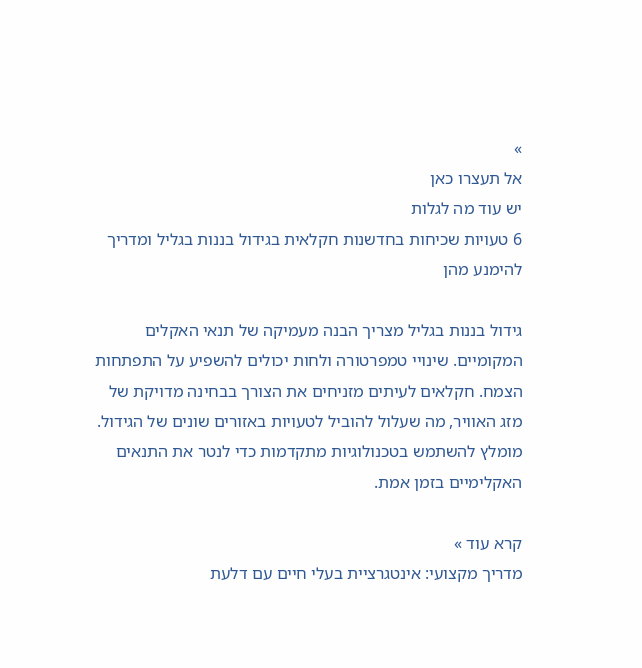»
אל תעצרו כאן
יש עוד מה לגלות
6 טעויות שכיחות בחדשנות חקלאית בגידול בננות בגליל ומדריך להימנע מהן

גידול בננות בגליל מצריך הבנה מעמיקה של תנאי האקלים המקומיים. שינויי טמפרטורה ולחות יכולים להשפיע על התפתחות הצמח. חקלאים לעיתים מזניחים את הצורך בבחינה מדויקת של מזג האוויר, מה שעלול להוביל לטעויות באזורים שונים של הגידול. מומלץ להשתמש בטכנולוגיות מתקדמות כדי לנטר את התנאים האקלימיים בזמן אמת.

קרא עוד »
מדריך מקצועי: אינטגרציית בעלי חיים עם דלעת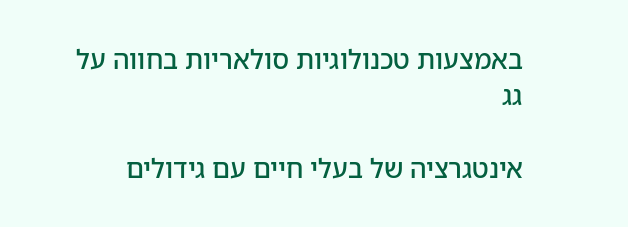באמצעות טכנולוגיות סולאריות בחווה על גג

אינטגרציה של בעלי חיים עם גידולים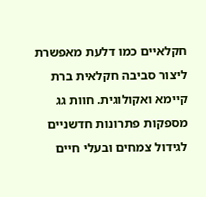חקלאיים כמו דלעת מאפשרת ליצור סביבה חקלאית ברת קיימא ואקולוגית. חוות גג מספקות פתרונות חדשניים לגידול צמחים ובעלי חיים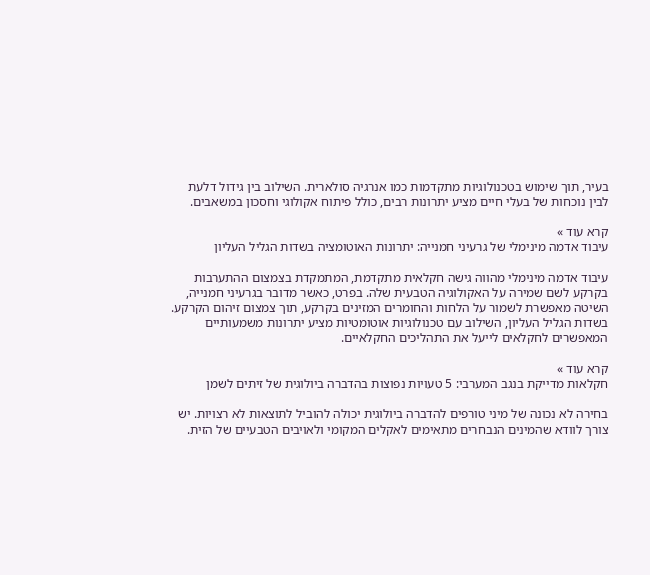בעיר, תוך שימוש בטכנולוגיות מתקדמות כמו אנרגיה סולארית. השילוב בין גידול דלעת לבין נוכחות של בעלי חיים מציע יתרונות רבים, כולל פיתוח אקולוגי וחסכון במשאבים.

קרא עוד »
עיבוד אדמה מינימלי של גרעיני חמנייה: יתרונות האוטומציה בשדות הגליל העליון

עיבוד אדמה מינימלי מהווה גישה חקלאית מתקדמת, המתמקדת בצמצום ההתערבות בקרקע לשם שמירה על האקולוגיה הטבעית שלה. בפרט, כאשר מדובר בגרעיני חמנייה, השיטה מאפשרת לשמור על הלחות והחומרים המזינים בקרקע, תוך צמצום זיהום הקרקע. בשדות הגליל העליון, השילוב עם טכנולוגיות אוטומטיות מציע יתרונות משמעותיים המאפשרים לחקלאים לייעל את התהליכים החקלאיים.

קרא עוד »
חקלאות מדייקת בנגב המערבי: 5 טעויות נפוצות בהדברה ביולוגית של זיתים לשמן

בחירה לא נכונה של מיני טורפים להדברה ביולוגית יכולה להוביל לתוצאות לא רצויות. יש צורך לוודא שהמינים הנבחרים מתאימים לאקלים המקומי ולאויבים הטבעיים של הזית.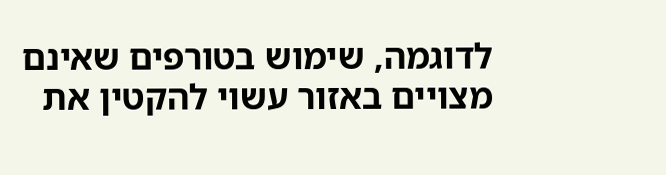לדוגמה, שימוש בטורפים שאינם מצויים באזור עשוי להקטין את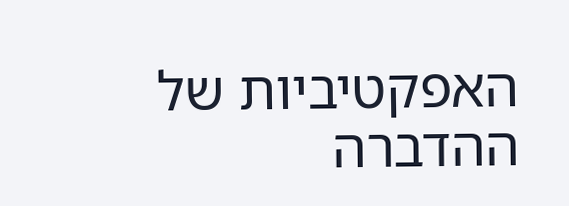האפקטיביות של ההדברה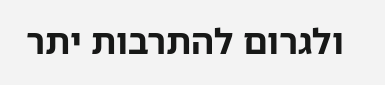ולגרום להתרבות יתר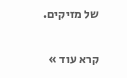של מזיקים.

קרא עוד »